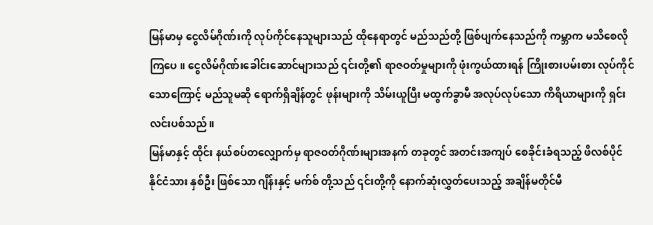မြန်မာမှ ငွေလိမ်ဂိုဏ်းကို လုပ်ကိုင်နေသူများသည် ထိုနေရာတွင် မည်သည်တို့ ဖြစ်ပျက်နေသည်ကို ကမ္ဘာက မသိစေလိုကြပေ။ ငွေလိမ်ဂိုဏ်းခေါင်းဆောင်များသည် ၎င်းတို့၏ ရာဇဝတ်မှုများကို ဖုံးကွယ်ထားရန် ကြိုးစားပမ်းစား လုပ်ကိုင်သောကြောင့် မည်သူမဆို ရောက်ရှိချိန်တွင် ဖုန်းများကို သိမ်းယူပြီး မထွက်ခွာမီ အလုပ်လုပ်သော ကိရိယာများကို ရှင်းလင်းပစ်သည်။
မြန်မာနှင့် ထိုင်း နယ်စပ်တလျှောက်မှ ရာဇဝတ်ဂိုဏ်းများအနက် တခုတွင် အတင်းအကျပ် စေခိုင်းခံရသည့် ဖိလစ်ပိုင်နိုင်ငံသား နှစ်ဦး ဖြစ်သော ဂျိန်းနှင့် မက်စ် တို့သည် ၎င်းတို့ကို နောက်ဆုံးလွှတ်ပေးသည့် အချိန်မတိုင်မီ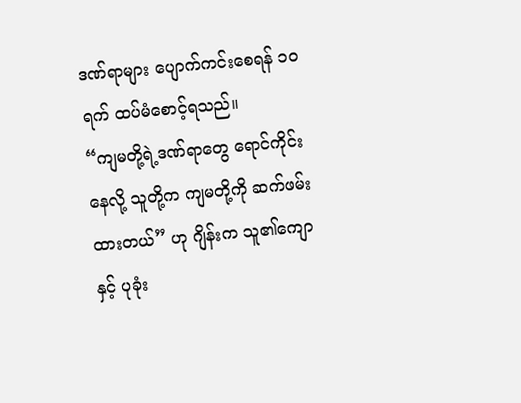ဒဏ်ရာများ ပျောက်ကင်းစေရန် ၁၀ ရက် ထပ်မံစောင့်ရသည်။
“ကျမတို့ရဲ့ဒဏ်ရာတွေ ရောင်ကိုင်းနေလို့ သူတို့က ကျမတို့ကို ဆက်ဖမ်းထားတယ်” ဟု ဂျိန်းက သူ၏ကျောနှင့် ပုခုံး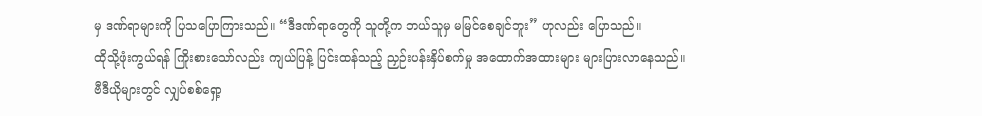မှ ဒဏ်ရာများကို ပြသပြောကြားသည်။ “ဒီဒဏ်ရာတွေကို သူတို့က ဘယ်သူမှ မမြင်စေချင်ဘူး” ဟုလည်း ပြောသည်။
ထိုသို့ဖုံးကွယ်ရန် ကြိုးစားသော်လည်း ကျယ်ပြန့် ပြင်းထန်သည့် ညှဉ်းပန်းနှိပ်စက်မှု အထောက်အထားများ များပြားလာနေသည်။
ဗီဒီယိုများတွင် လျှပ်စစ်ရှော့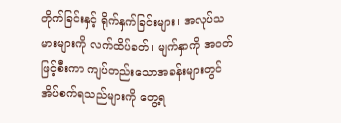တိုက်ခြင်းနှင့် ရိုက်နှက်ခြင်းများ၊ အလုပ်သမားများကို လက်ထိပ်ခတ်၊ မျက်နှာကို အဝတ်ဖြင့်စီးကာ ကျပ်တည်းသောအခန်းများတွင် အိပ်စက်ရသည်များကို တွေ့ရ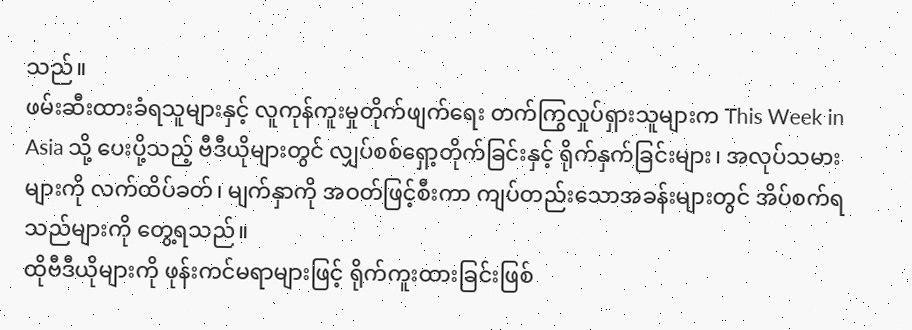သည်။
ဖမ်းဆီးထားခံရသူများနှင့် လူကုန်ကူးမှုတိုက်ဖျက်ရေး တက်ကြွလှုပ်ရှားသူများက This Week in Asia သို့ ပေးပို့သည့် ဗီဒီယိုများတွင် လျှပ်စစ်ရှော့တိုက်ခြင်းနှင့် ရိုက်နှက်ခြင်းများ၊ အလုပ်သမားများကို လက်ထိပ်ခတ်၊ မျက်နှာကို အဝတ်ဖြင့်စီးကာ ကျပ်တည်းသောအခန်းများတွင် အိပ်စက်ရသည်များကို တွေ့ရသည်။
ထိုဗီဒီယိုများကို ဖုန်းကင်မရာများဖြင့် ရိုက်ကူးထားခြင်းဖြစ်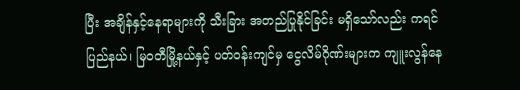ပြီး အချိန်နှင့်နေရာများကို သီးခြား အတည်ပြုနိုင်ခြင်း မရှိသော်လည်း ကရင်ပြည်နယ်၊ မြဝတီမြို့နယ်နှင့် ပတ်ဝန်းကျင်မှ ငွေလိမ်ဂိုဏ်းများက ကျူးလွန်နေ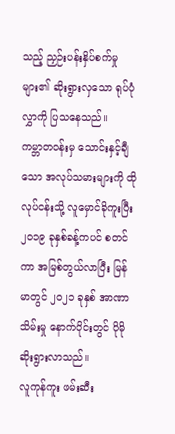သည့် ညှဉ်းပန်းနှိပ်စက်မှုများ၏ ဆိုးရွားလှသော ရုပ်ပုံလွှာကို ပြသနေသည်။
ကမ္ဘာတဝန်းမှ သောင်းနှင့်ချီသော အလုပ်သမားများကို ထိုလုပ်ငန်းသို့ လူမှောင်ခိုကူးပြီး ၂၀၁၉ ခုနှစ်ခန့်ကပင် စတင်ကာ အမြစ်တွယ်လာပြီး မြန်မာတွင် ၂၀၂၁ ခုနှစ် အာဏာသိမ်းမှု နောက်ပိုင်းတွင် ပိုမိုဆိုးရွားလာသည်။
လူကုန်ကူး ဖမ်းဆီး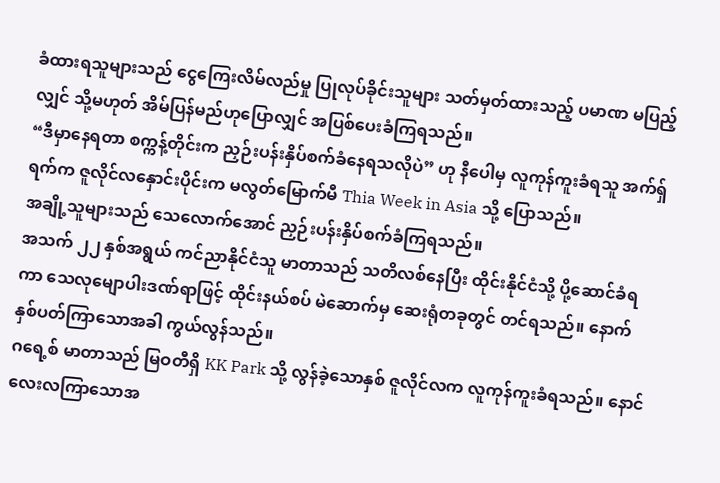ခံထားရသူများသည် ငွေကြေးလိမ်လည်မှု ပြုလုပ်ခိုင်းသူများ သတ်မှတ်ထားသည့် ပမာဏ မပြည့်လျှင် သို့မဟုတ် အိမ်ပြန်မည်ဟုပြောလျှင် အပြစ်ပေးခံကြရသည်။
“ဒီမှာနေရတာ စက္ကန့်တိုင်းက ညှဉ်းပန်းနှိပ်စက်ခံနေရသလိုပဲ” ဟု နီပေါမှ လူကုန်ကူးခံရသူ အက်ရှ်ရက်က ဇူလိုင်လနှောင်းပိုင်းက မလွတ်မြောက်မီ Thia Week in Asia သို့ ပြောသည်။
အချို့သူများသည် သေလောက်အောင် ညှဉ်းပန်းနှိပ်စက်ခံကြရသည်။
အသက် ၂၂ နှစ်အရွယ် ကင်ညာနိုင်ငံသူ မာတာသည် သတိလစ်နေပြီး ထိုင်းနိုင်ငံသို့ ပို့ဆောင်ခံရကာ သေလုမျောပါးဒဏ်ရာဖြင့် ထိုင်းနယ်စပ် မဲဆောက်မှ ဆေးရုံတခုတွင် တင်ရသည်။ နောက် နှစ်ပတ်ကြာသောအခါ ကွယ်လွန်သည်။
ဂရေ့စ် မာတာသည် မြဝတီရှိ KK Park သို့ လွန်ခဲ့သောနှစ် ဇူလိုင်လက လူကုန်ကူးခံရသည်။ နောင် လေးလကြာသောအ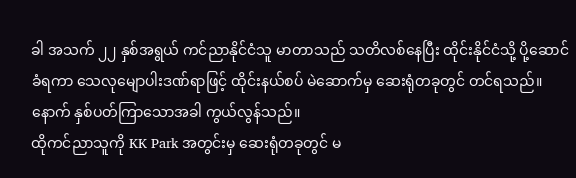ခါ အသက် ၂၂ နှစ်အရွယ် ကင်ညာနိုင်ငံသူ မာတာသည် သတိလစ်နေပြီး ထိုင်းနိုင်ငံသို့ ပို့ဆောင်ခံရကာ သေလုမျောပါးဒဏ်ရာဖြင့် ထိုင်းနယ်စပ် မဲဆောက်မှ ဆေးရုံတခုတွင် တင်ရသည်။ နောက် နှစ်ပတ်ကြာသောအခါ ကွယ်လွန်သည်။
ထိုကင်ညာသူကို KK Park အတွင်းမှ ဆေးရုံတခုတွင် မ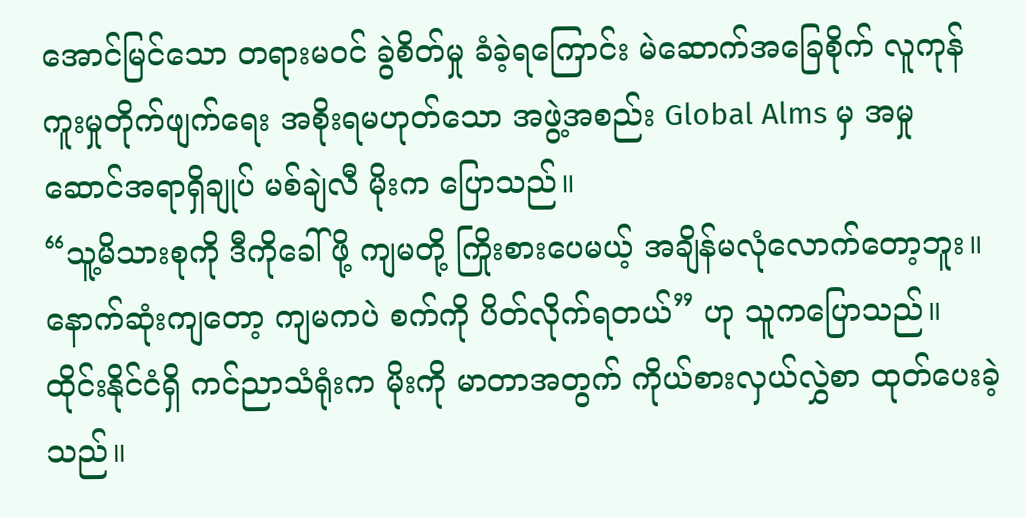အောင်မြင်သော တရားမဝင် ခွဲစိတ်မှု ခံခဲ့ရကြောင်း မဲဆောက်အခြေစိုက် လူကုန်ကူးမှုတိုက်ဖျက်ရေး အစိုးရမဟုတ်သော အဖွဲ့အစည်း Global Alms မှ အမှုဆောင်အရာရှိချုပ် မစ်ချဲလီ မိုးက ပြောသည်။
“သူ့မိသားစုကို ဒီကိုခေါ်ဖို့ ကျမတို့ ကြိုးစားပေမယ့် အချိန်မလုံလောက်တော့ဘူး။ နောက်ဆုံးကျတော့ ကျမကပဲ စက်ကို ပိတ်လိုက်ရတယ်” ဟု သူကပြောသည်။ ထိုင်းနိုင်ငံရှိ ကင်ညာသံရုံးက မိုးကို မာတာအတွက် ကိုယ်စားလှယ်လွှဲစာ ထုတ်ပေးခဲ့သည်။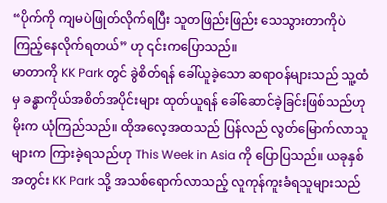“ပိုက်ကို ကျမပဲဖြုတ်လိုက်ရပြီး သူတဖြည်းဖြည်း သေသွားတာကိုပဲ ကြည့်နေလိုက်ရတယ်” ဟု ၎င်းကပြောသည်။
မာတာကို KK Park တွင် ခွဲစိတ်ရန် ခေါ်ယူခဲ့သော ဆရာဝန်များသည် သူ့ထံမှ ခန္ဓာကိုယ်အစိတ်အပိုင်းများ ထုတ်ယူရန် ခေါ်ဆောင်ခဲ့ခြင်းဖြစ်သည်ဟု မိုးက ယုံကြည်သည်။ ထိုအလေ့အထသည် ပြန်လည် လွတ်မြောက်လာသူများက ကြားခဲ့ရသည်ဟု This Week in Asia ကို ပြောပြသည်။ ယခုနှစ်အတွင်း KK Park သို့ အသစ်ရောက်လာသည့် လူကုန်ကူးခံရသူများသည်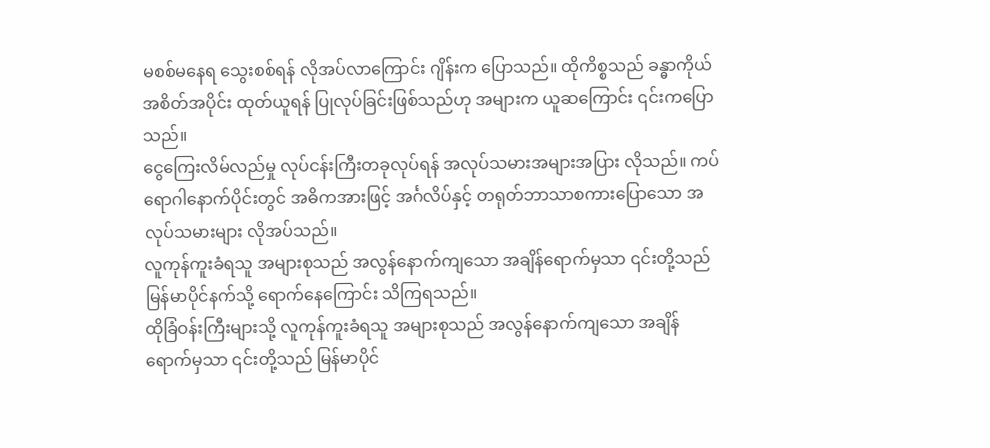မစစ်မနေရ သွေးစစ်ရန် လိုအပ်လာကြောင်း ဂျိန်းက ပြောသည်။ ထိုကိစ္စသည် ခန္ဓာကိုယ် အစိတ်အပိုင်း ထုတ်ယူရန် ပြုလုပ်ခြင်းဖြစ်သည်ဟု အများက ယူဆကြောင်း ၎င်းကပြောသည်။
ငွေကြေးလိမ်လည်မှု လုပ်ငန်းကြီးတခုလုပ်ရန် အလုပ်သမားအများအပြား လိုသည်။ ကပ်ရောဂါနောက်ပိုင်းတွင် အဓိကအားဖြင့် အင်္ဂလိပ်နှင့် တရုတ်ဘာသာစကားပြောသော အလုပ်သမားများ လိုအပ်သည်။
လူကုန်ကူးခံရသူ အများစုသည် အလွန်နောက်ကျသော အချိန်ရောက်မှသာ ၎င်းတို့သည် မြန်မာပိုင်နက်သို့ ရောက်နေကြောင်း သိကြရသည်။
ထိုခြံဝန်းကြီးများသို့ လူကုန်ကူးခံရသူ အများစုသည် အလွန်နောက်ကျသော အချိန်ရောက်မှသာ ၎င်းတို့သည် မြန်မာပိုင်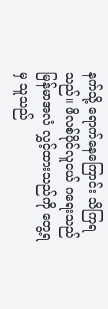နက်သို့ ရောက်နေကြောင်း သိကြရသည်။ ဖိလစ်ပိုင်လူငယ် ဂရေးသည် မြန်မာအလံ လွှင့်ထားသည်ကို တွေ့ရမှ သူသည်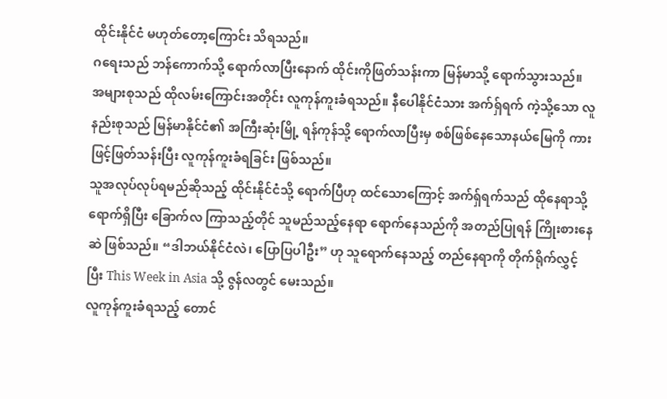ထိုင်းနိုင်ငံ မဟုတ်တော့ကြောင်း သိရသည်။
ဂရေးသည် ဘန်ကောက်သို့ ရောက်လာပြီးနောက် ထိုင်းကိုဖြတ်သန်းကာ မြန်မာသို့ ရောက်သွားသည်။ အများစုသည် ထိုလမ်းကြောင်းအတိုင်း လူကုန်ကူးခံရသည်။ နီပေါနိုင်ငံသား အက်ရှ်ရက် ကဲ့သို့သော လူနည်းစုသည် မြန်မာနိုင်ငံ၏ အကြီးဆုံးမြို့ ရန်ကုန်သို့ ရောက်လာပြီးမှ စစ်ဖြစ်နေသောနယ်မြေကို ကားဖြင့်ဖြတ်သန်းပြီး လူကုန်ကူးခံရခြင်း ဖြစ်သည်။
သူအလုပ်လုပ်ရမည်ဆိုသည့် ထိုင်းနိုင်ငံသို့ ရောက်ပြီဟု ထင်သောကြောင့် အက်ရှ်ရက်သည် ထိုနေရာသို့ ရောက်ရှိပြီး ခြောက်လ ကြာသည့်တိုင် သူမည်သည့်နေရာ ရောက်နေသည်ကို အတည်ပြုရန် ကြိုးစားနေဆဲ ဖြစ်သည်။ “ဒါဘယ်နိုင်ငံလဲ၊ ပြောပြပါဦး” ဟု သူရောက်နေသည့် တည်နေရာကို တိုက်ရိုက်လွှင့်ပြီး This Week in Asia သို့ ဇွန်လတွင် မေးသည်။
လူကုန်ကူးခံရသည့် တောင်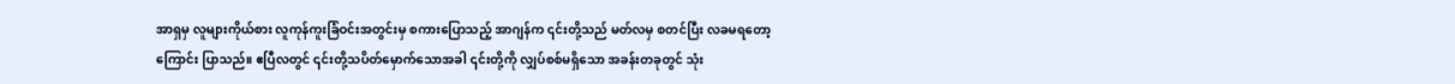အာရှမှ လူများကိုယ်စား လူကုန်ကူးခြံဝင်းအတွင်းမှ စကားပြောသည့် အာဂျန်က ၎င်းတို့သည် မတ်လမှ စတင်ပြီး လခမရတော့ကြောင်း ပြာသည်။ ဧပြီလတွင် ၎င်းတို့သပိတ်မှောက်သောအခါ ၎င်းတို့ကို လျှပ်စစ်မရှိသော အခန်းတခုတွင် သုံး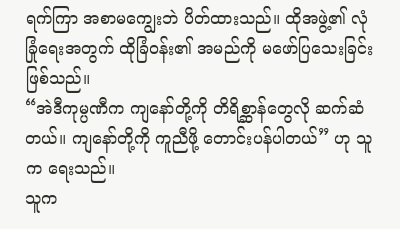ရက်ကြာ အစာမကျွေးဘဲ ပိတ်ထားသည်။ ထိုအဖွဲ့၏ လုံခြုံရေးအတွက် ထိုခြံဝန်း၏ အမည်ကို မဖော်ပြသေးခြင်း ဖြစ်သည်။
“အဲဒီကုမ္ပဏီက ကျနော်တို့ကို တိရိစ္ဆာန်တွေလို ဆက်ဆံတယ်။ ကျနော်တို့ကို ကူညီဖို့ တောင်းပန်ပါတယ်” ဟု သူက ရေးသည်။
သူက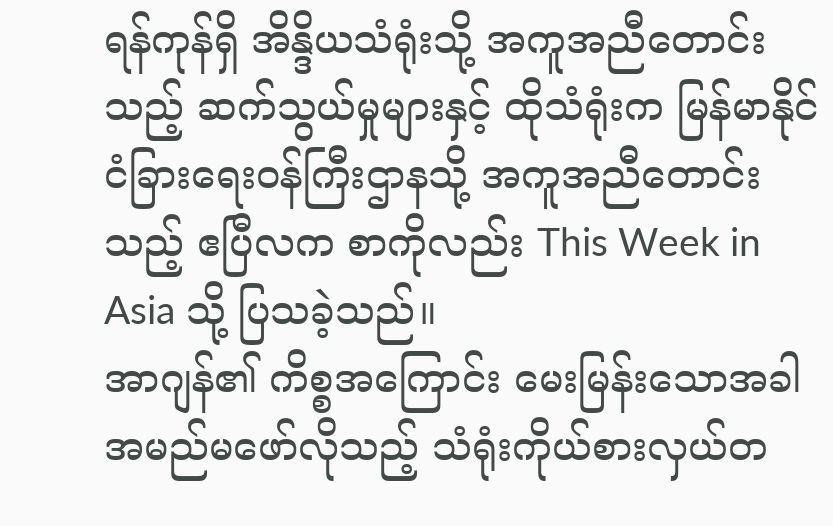ရန်ကုန်ရှိ အိန္ဒိယသံရုံးသို့ အကူအညီတောင်းသည့် ဆက်သွယ်မှုများနှင့် ထိုသံရုံးက မြန်မာနိုင်ငံခြားရေးဝန်ကြီးဌာနသို့ အကူအညီတောင်းသည့် ဧပြီလက စာကိုလည်း This Week in Asia သို့ ပြသခဲ့သည်။
အာဂျန်၏ ကိစ္စအကြောင်း မေးမြန်းသောအခါ အမည်မဖော်လိုသည့် သံရုံးကိုယ်စားလှယ်တ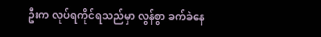ဦးက လုပ်ရကိုင်ရသည်မှာ လွန်စွာ ခက်ခဲနေ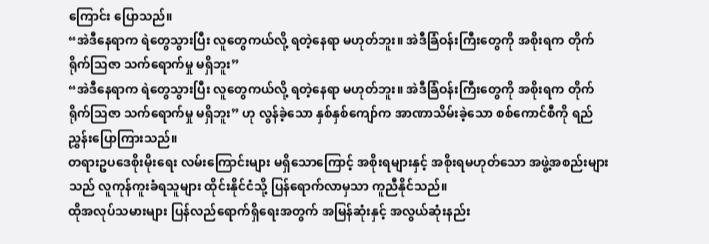ကြောင်း ပြောသည်။
“အဲဒီနေရာက ရဲတွေသွားပြီး လူတွေကယ်လို့ ရတဲ့နေရာ မဟုတ်ဘူး။ အဲဒီခြံဝန်းကြီးတွေကို အစိုးရက တိုက်ရိုက်သြဇာ သက်ရောက်မှု မရှိဘူး”
“အဲဒီနေရာက ရဲတွေသွားပြီး လူတွေကယ်လို့ ရတဲ့နေရာ မဟုတ်ဘူး။ အဲဒီခြံဝန်းကြီးတွေကို အစိုးရက တိုက်ရိုက်သြဇာ သက်ရောက်မှု မရှိဘူး” ဟု လွန်ခဲ့သော နှစ်နှစ်ကျော်က အာဏာသိမ်းခဲ့သော စစ်ကောင်စီကို ရည်ညွှန်းပြောကြားသည်။
တရားဥပဒေစိုးမိုးရေး လမ်းကြောင်းများ မရှိသောကြောင့် အစိုးရများနှင့် အစိုးရမဟုတ်သော အဖွဲ့အစည်းများသည် လူကုန်ကူးခံရသူများ ထိုင်းနိုင်ငံသို့ ပြန်ရောက်လာမှသာ ကူညီနိုင်သည်။
ထိုအလုပ်သမားများ ပြန်လည်ရောက်ရှိရေးအတွက် အမြန်ဆုံးနှင့် အလွယ်ဆုံးနည်း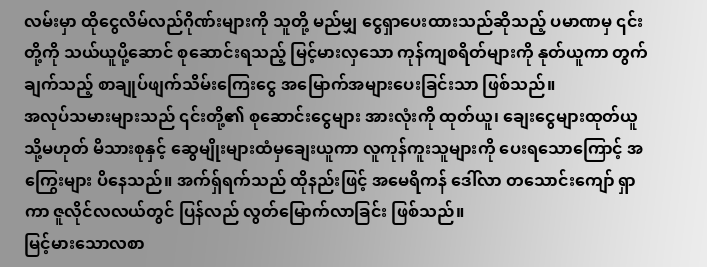လမ်းမှာ ထိုငွေလိမ်လည်ဂိုဏ်းများကို သူတို့ မည်မျှ ငွေရှာပေးထားသည်ဆိုသည့် ပမာဏမှ ၎င်းတို့ကို သယ်ယူပို့ဆောင် စုဆောင်းရသည့် မြင့်မားလှသော ကုန်ကျစရိတ်များကို နုတ်ယူကာ တွက်ချက်သည့် စာချုပ်ဖျက်သိမ်းကြေးငွေ အမြောက်အများပေးခြင်းသာ ဖြစ်သည်။
အလုပ်သမားများသည် ၎င်းတို့၏ စုဆောင်းငွေများ အားလုံးကို ထုတ်ယူ၊ ချေးငွေများထုတ်ယူ သို့မဟုတ် မိသားစုနှင့် ဆွေမျိုးများထံမှချေးယူကာ လူကုန်ကူးသူများကို ပေးရသောကြောင့် အကြွေးများ ပိနေသည်။ အက်ရှ်ရက်သည် ထိုနည်းဖြင့် အမေရိကန် ဒေါ်လာ တသောင်းကျော် ရှာကာ ဇူလိုင်လလယ်တွင် ပြန်လည် လွတ်မြောက်လာခြင်း ဖြစ်သည်။
မြင့်မားသောလစာ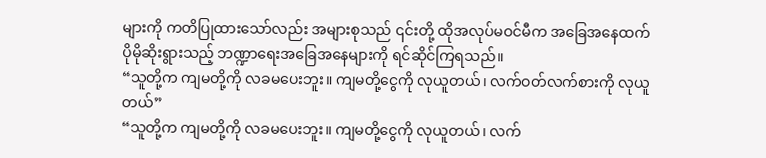များကို ကတိပြုထားသော်လည်း အများစုသည် ၎င်းတို့ ထိုအလုပ်မဝင်မီက အခြေအနေထက် ပိုမိုဆိုးရွားသည့် ဘဏ္ဍာရေးအခြေအနေများကို ရင်ဆိုင်ကြရသည်။
“သူတို့က ကျမတို့ကို လခမပေးဘူး။ ကျမတို့ငွေကို လုယူတယ်၊ လက်ဝတ်လက်စားကို လုယူတယ်”
“သူတို့က ကျမတို့ကို လခမပေးဘူး။ ကျမတို့ငွေကို လုယူတယ်၊ လက်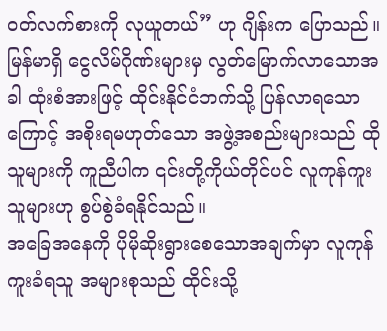ဝတ်လက်စားကို လုယူတယ်” ဟု ဂျိန်းက ပြောသည်။
မြန်မာရှိ ငွေလိမ်ဂိုဏ်းများမှ လွတ်မြောက်လာသောအခါ ထုံးစံအားဖြင့် ထိုင်းနိုင်ငံဘက်သို့ ပြန်လာရသောကြောင့် အစိုးရမဟုတ်သော အဖွဲ့အစည်းများသည် ထိုသူများကို ကူညီပါက ၎င်းတို့ကိုယ်တိုင်ပင် လူကုန်ကူးသူများဟု စွပ်စွဲခံရနိုင်သည်။
အခြေအနေကို ပိုမိုဆိုးရွားစေသောအချက်မှာ လူကုန်ကူးခံရသူ အများစုသည် ထိုင်းသို့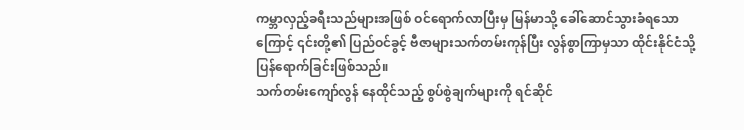ကမ္ဘာလှည့်ခရီးသည်များအဖြစ် ဝင်ရောက်လာပြီးမှ မြန်မာသို့ ခေါ်ဆောင်သွားခံရသောကြောင့် ၎င်းတို့၏ ပြည်ဝင်ခွင့် ဗီဇာများသက်တမ်းကုန်ပြီး လွန်စွာကြာမှသာ ထိုင်းနိုင်ငံသို့ ပြန်ရောက်ခြင်းဖြစ်သည်။
သက်တမ်းကျော်လွန် နေထိုင်သည့် စွပ်စွဲချက်များကို ရင်ဆိုင်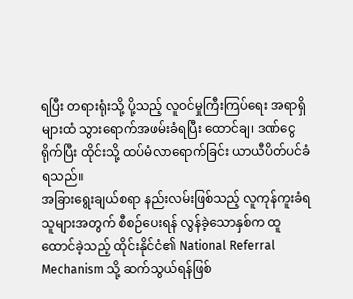ရပြီး တရားရုံးသို့ ပို့သည့် လူဝင်မှုကြီးကြပ်ရေး အရာရှိများထံ သွားရောက်အဖမ်းခံရပြီး ထောင်ချ၊ ဒဏ်ငွေရိုက်ပြီး ထိုင်းသို့ ထပ်မံလာရောက်ခြင်း ယာယီပိတ်ပင်ခံရသည်။
အခြားရွေးချယ်စရာ နည်းလမ်းဖြစ်သည့် လူကုန်ကူးခံရသူများအတွက် စီစဉ်ပေးရန် လွန်ခဲ့သောနှစ်က ထူထောင်ခဲ့သည့် ထိုင်းနိုင်ငံ၏ National Referral Mechanism သို့ ဆက်သွယ်ရန်ဖြစ်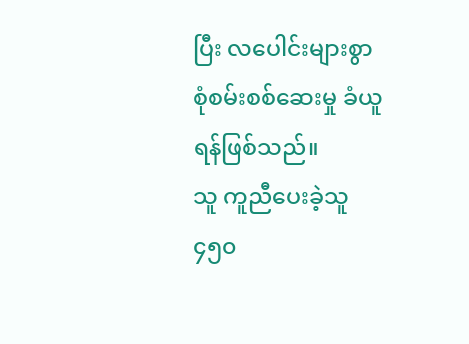ပြီး လပေါင်းများစွာ စုံစမ်းစစ်ဆေးမှု ခံယူရန်ဖြစ်သည်။
သူ ကူညီပေးခဲ့သူ ၄၅၀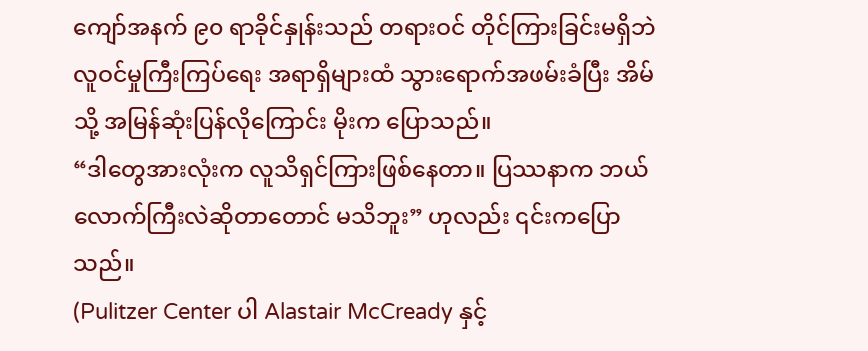ကျော်အနက် ၉၀ ရာခိုင်နှုန်းသည် တရားဝင် တိုင်ကြားခြင်းမရှိဘဲ လူဝင်မှုကြီးကြပ်ရေး အရာရှိများထံ သွားရောက်အဖမ်းခံပြီး အိမ်သို့ အမြန်ဆုံးပြန်လိုကြောင်း မိုးက ပြောသည်။
“ဒါတွေအားလုံးက လူသိရှင်ကြားဖြစ်နေတာ။ ပြဿနာက ဘယ်လောက်ကြီးလဲဆိုတာတောင် မသိဘူး” ဟုလည်း ၎င်းကပြောသည်။
(Pulitzer Center ပါ Alastair McCready နှင့်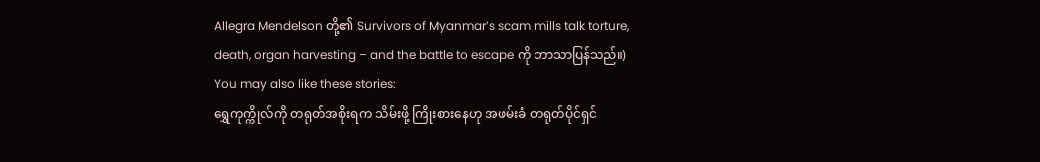Allegra Mendelson တို့၏ Survivors of Myanmar’s scam mills talk torture, death, organ harvesting – and the battle to escape ကို ဘာသာပြန်သည်။)
You may also like these stories:
ရွှေကုက္ကိုလ်ကို တရုတ်အစိုးရက သိမ်းဖို့ ကြိုးစားနေဟု အဖမ်းခံ တရုတ်ပိုင်ရှင်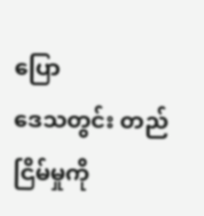ပြော
ဒေသတွင်း တည်ငြိမ်မှုကို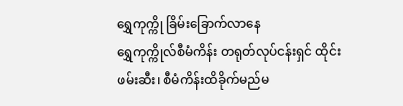ရွှေကုက္ကို ခြိမ်းခြောက်လာနေ
ရွှေကုက္ကိုလ်စီမံကိန်း တရုတ်လုပ်ငန်းရှင် ထိုင်းဖမ်းဆီး၊ စီမံကိန်းထိခိုက်မည်မ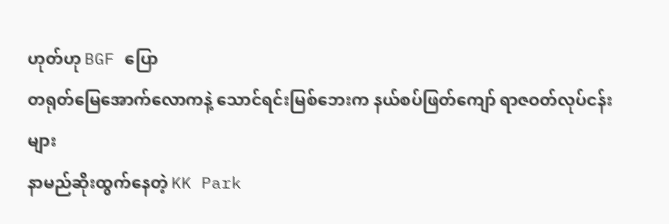ဟုတ်ဟု BGF ပြော
တရုတ်မြေအောက်လောကနဲ့ သောင်ရင်းမြစ်ဘေးက နယ်စပ်ဖြတ်ကျော် ရာဇဝတ်လုပ်ငန်းများ
နာမည်ဆိုးထွက်နေတဲ့ KK Park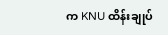က KNU ထိန်းချုပ်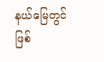နယ်မြေတွင် ဖြစ်